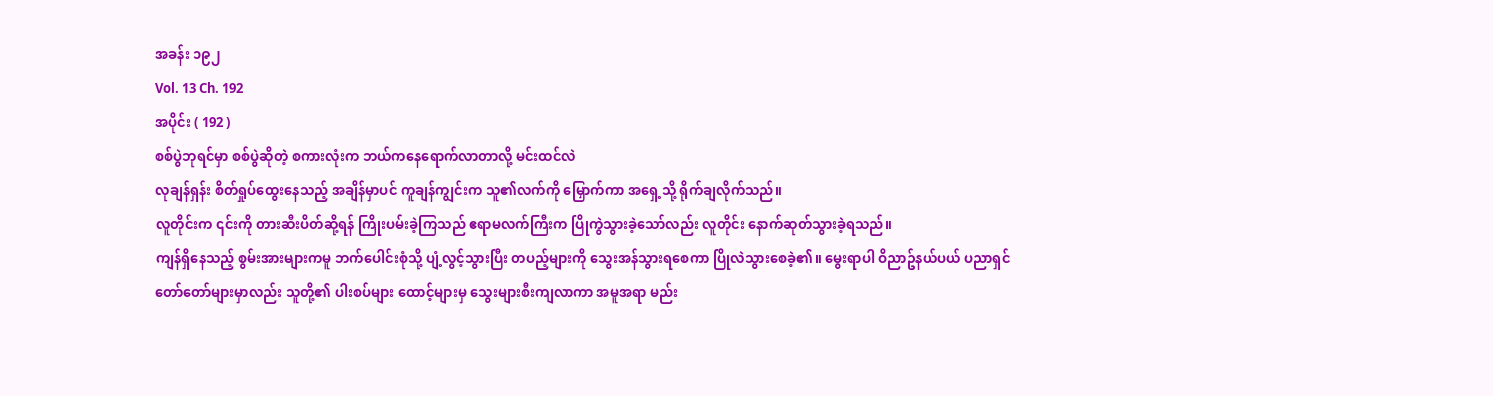အခန်း ၁၉၂
Vol. 13 Ch. 192
အပိုင်း ( 192 )
စစ်ပွဲဘုရင်မှာ စစ်ပွဲဆိုတဲ့ စကားလုံးက ဘယ်ကနေရောက်လာတာလို့ မင်းထင်လဲ
လုချန်ရှန်း စိတ်ရှုပ်ထွေးနေသည့် အချိန်မှာပင် ကူချန်ကျွင်းက သူ၏လက်ကို မြှောက်ကာ အရှေ့သို့ ရိုက်ချလိုက်သည်။
လူတိုင်းက ၎င်းကို တားဆီးပိတ်ဆို့ရန် ကြိုးပမ်းခဲ့ကြသည် ဧရာမလက်ကြီးက ပြိုကွဲသွားခဲ့သော်လည်း လူတိုင်း နောက်ဆုတ်သွားခဲ့ရသည်။
ကျန်ရှိနေသည့် စွမ်းအားများကမူ ဘက်ပေါင်းစုံသို့ ပျံ့လွင့်သွားပြီး တပည့်များကို သွေးအန်သွားရစေကာ ပြိုလဲသွားစေခဲ့၏။ မွေးရာပါ ဝိညာဥ်နယ်ပယ် ပညာရှင်တော်တော်များမှာလည်း သူတို့၏ ပါးစပ်များ ထောင့်များမှ သွေးများစီးကျလာကာ အမူအရာ မည်း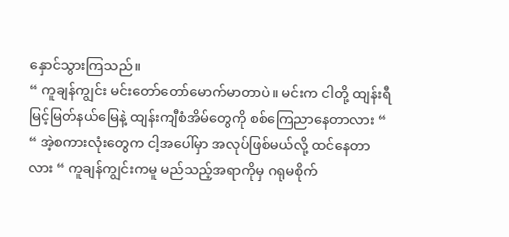နှောင်သွားကြသည်။
“ ကူချန်ကျွင်း မင်းတော်တော်မောက်မာတာပဲ။ မင်းက ငါတို့ ထျန်းရီ မြင့်မြတ်နယ်မြေနဲ့ ထျန်းကျီစံအိမ်တွေကို စစ်ကြေညာနေတာလား “
“ အဲ့စကားလုံးတွေက ငါ့အပေါ်မှာ အလုပ်ဖြစ်မယ်လို့ ထင်နေတာလား “ ကူချန်ကျွင်းကမူ မည်သည့်အရာကိုမှ ဂရုမစိုက်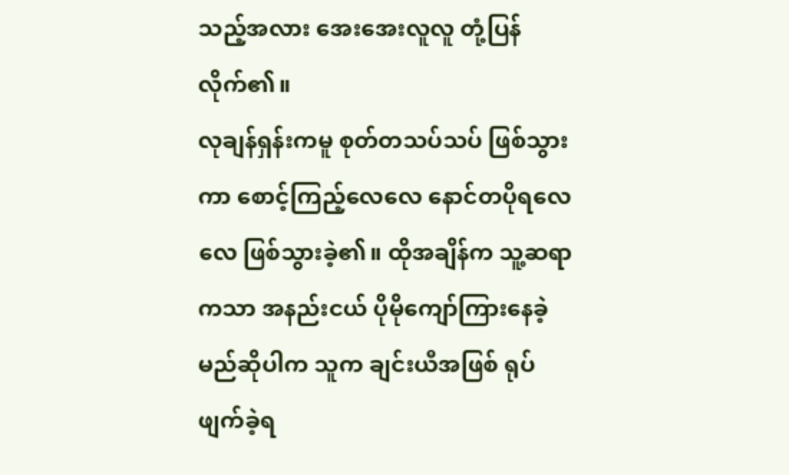သည့်အလား အေးအေးလူလူ တုံ့ပြန်လိုက်၏။
လုချန်ရှန်းကမူ စုတ်တသပ်သပ် ဖြစ်သွားကာ စောင့်ကြည့်လေလေ နောင်တပိုရလေလေ ဖြစ်သွားခဲ့၏။ ထိုအချိန်က သူ့ဆရာကသာ အနည်းငယ် ပိုမိုကျော်ကြားနေခဲ့မည်ဆိုပါက သူက ချင်းယီအဖြစ် ရုပ်ဖျက်ခဲ့ရ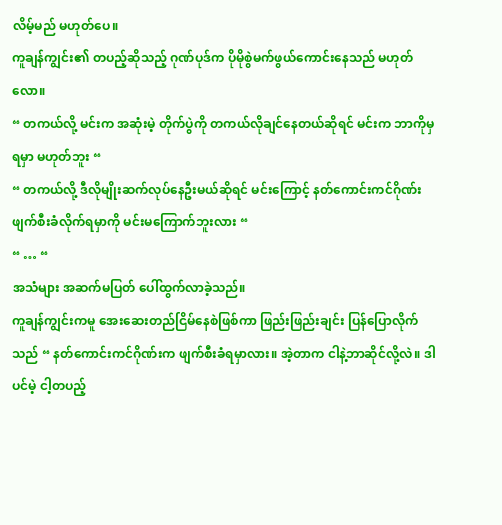လိမ့်မည် မဟုတ်ပေ။
ကူချန်ကျွင်း၏ တပည့်ဆိုသည့် ဂုဏ်ပုဒ်က ပိုမိုစွဲမက်ဖွယ်ကောင်းနေသည် မဟုတ်လော။
“ တကယ်လို့ မင်းက အဆုံးမဲ့ တိုက်ပွဲကို တကယ်လိုချင်နေတယ်ဆိုရင် မင်းက ဘာကိုမှရမှာ မဟုတ်ဘူး “
“ တကယ်လို့ ဒီလိုမျိုးဆက်လုပ်နေဦးမယ်ဆိုရင် မင်းကြောင့် နတ်ကောင်းကင်ဂိုဏ်း ဖျက်စီးခံလိုက်ရမှာကို မင်းမကြောက်ဘူးလား “
“ … “
အသံများ အဆက်မပြတ် ပေါ်ထွက်လာခဲ့သည်။
ကူချန်ကျွင်းကမူ အေးဆေးတည်ငြိမ်နေစဲဖြစ်ကာ ဖြည်းဖြည်းချင်း ပြန်ပြောလိုက်သည် “ နတ်ကောင်းကင်ဂိုဏ်းက ဖျက်စီးခံရမှာလား။ အဲ့တာက ငါနဲ့ဘာဆိုင်လို့လဲ။ ဒါပင်မဲ့ ငါ့တပည့်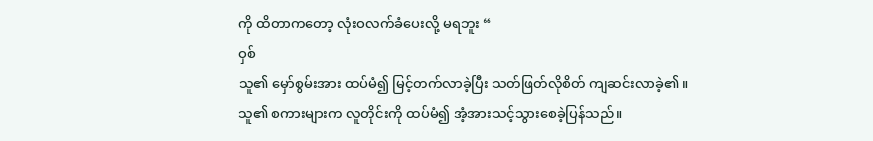ကို ထိတာကတော့ လုံးဝလက်ခံပေးလို့ မရဘူး “
ဝှစ်
သူ၏ မှော်စွမ်းအား ထပ်မံ၍ မြင့်တက်လာခဲ့ပြီး သတ်ဖြတ်လိုစိတ် ကျဆင်းလာခဲ့၏။
သူ၏ စကားများက လူတိုင်းကို ထပ်မံ၍ အံ့အားသင့်သွားစေခဲ့ပြန်သည်။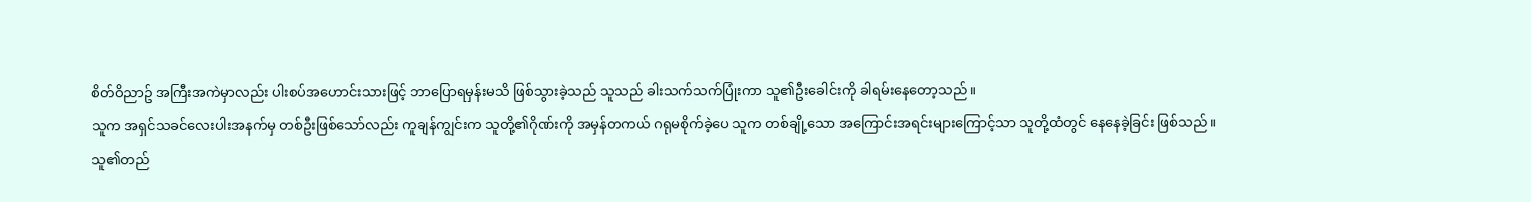စိတ်ဝိညာဥ် အကြီးအကဲမှာလည်း ပါးစပ်အဟောင်းသားဖြင့် ဘာပြောရမှန်းမသိ ဖြစ်သွားခဲ့သည် သူသည် ခါးသက်သက်ပြုံးကာ သူ၏ဦးခေါင်းကို ခါရမ်းနေတော့သည်။
သူက အရှင်သခင်လေးပါးအနက်မှ တစ်ဦးဖြစ်သော်လည်း ကူချန်ကျွင်းက သူတို့၏ဂိုဏ်းကို အမှန်တကယ် ဂရုမစိုက်ခဲ့ပေ သူက တစ်ချို့သော အကြောင်းအရင်းများကြောင့်သာ သူတို့ထံတွင် နေနေခဲ့ခြင်း ဖြစ်သည်။
သူ၏တည်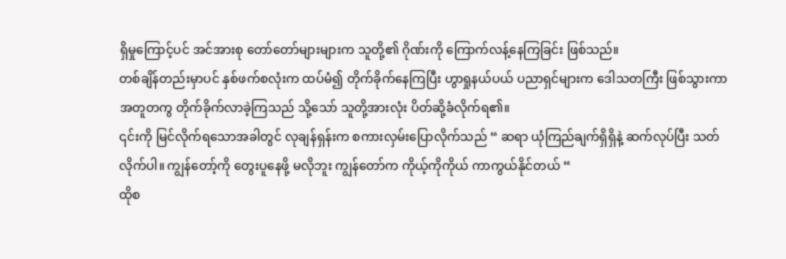ရှိမှုကြောင့်ပင် အင်အားစု တော်တော်များများက သူတို့၏ ဂိုဏ်းကို ကြောက်လန့်နေကြခြင်း ဖြစ်သည်။
တစ်ချိန်တည်းမှာပင် နှစ်ဖက်စလုံးက ထပ်မံ၍ တိုက်ခိုက်နေကြပြီး ဟွာရှုနယ်ပယ် ပညာရှင်များက ဒေါသတကြီး ဖြစ်သွားကာ အတူတကွ တိုက်ခိုက်လာခဲ့ကြသည် သို့သော် သူတို့အားလုံး ပိတ်ဆို့ခံလိုက်ရ၏။
၎င်းကို မြင်လိုက်ရသောအခါတွင် လုချန်ရှန်းက စကားလှမ်းပြောလိုက်သည် “ ဆရာ ယုံကြည်ချက်ရှိရှိနဲ့ ဆက်လုပ်ပြီး သတ်လိုက်ပါ။ ကျွန်တော့်ကို တွေးပူနေဖို့ မလိုဘူး ကျွန်တော်က ကိုယ့်ကိုကိုယ် ကာကွယ်နိုင်တယ် “
ထိုစ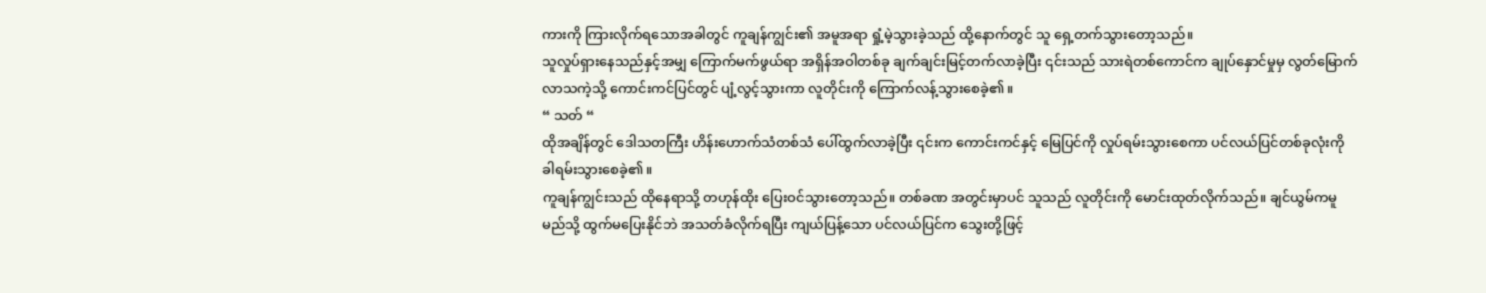ကားကို ကြားလိုက်ရသောအခါတွင် ကူချန်ကျွင်း၏ အမူအရာ ရှုံ့မဲ့သွားခဲ့သည် ထို့နောက်တွင် သူ ရှေ့တက်သွားတော့သည်။
သူလှုပ်ရှားနေသည်နှင့်အမျှ ကြောက်မက်ဖွယ်ရာ အရှိန်အဝါတစ်ခု ချက်ချင်းမြင့်တက်လာခဲ့ပြီး ၎င်းသည် သားရဲတစ်ကောင်က ချုပ်နှောင်မှုမှ လွတ်မြောက်လာသကဲ့သို့ ကောင်းကင်ပြင်တွင် ပျံ့လွင့်သွားကာ လူတိုင်းကို ကြောက်လန့်သွားစေခဲ့၏။
“ သတ် “
ထိုအချိန်တွင် ဒေါသတကြီး ဟိန်းဟောက်သံတစ်သံ ပေါ်ထွက်လာခဲ့ပြီး ၎င်းက ကောင်းကင်နှင့် မြေပြင်ကို လှုပ်ရမ်းသွားစေကာ ပင်လယ်ပြင်တစ်ခုလုံးကို ခါရမ်းသွားစေခဲ့၏။
ကူချန်ကျွင်းသည် ထိုနေရာသို့ တဟုန်ထိုး ပြေးဝင်သွားတော့သည်။ တစ်ခဏ အတွင်းမှာပင် သူသည် လူတိုင်းကို မောင်းထုတ်လိုက်သည်။ ချင်ယွမ်ကမူ မည်သို့ ထွက်မပြေးနိုင်ဘဲ အသတ်ခံလိုက်ရပြီး ကျယ်ပြန့်သော ပင်လယ်ပြင်က သွေးတို့ဖြင့်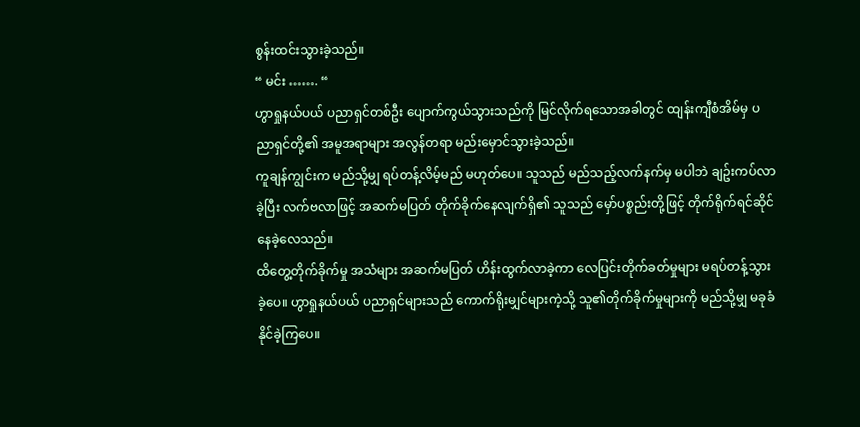စွန်းထင်းသွားခဲ့သည်။
“ မင်း ……. “
ဟွာရှုနယ်ပယ် ပညာရှင်တစ်ဦး ပျောက်ကွယ်သွားသည်ကို မြင်လိုက်ရသောအခါတွင် ထျန်းကျီစံအိမ်မှ ပညာရှင်တို့၏ အမူအရာများ အလွန်တရာ မည်းမှောင်သွားခဲ့သည်။
ကူချန်ကျွင်းက မည်သို့မျှ ရပ်တန့်လိမ့်မည် မဟုတ်ပေ။ သူသည် မည်သည့်လက်နက်မှ မပါဘဲ ချဥ်းကပ်လာခဲ့ပြီး လက်ဗလာဖြင့် အဆက်မပြတ် တိုက်ခိုက်နေလျက်ရှိ၏ သူသည် မှော်ပစ္စည်းတို့ဖြင့် တိုက်ရိုက်ရင်ဆိုင်နေခဲ့လေသည်။
ထိတွေ့တိုက်ခိုက်မှု အသံများ အဆက်မပြတ် ဟိန်းထွက်လာခဲ့ကာ လေပြင်းတိုက်ခတ်မှုများ မရပ်တန့်သွားခဲ့ပေ။ ဟွာရှုနယ်ပယ် ပညာရှင်များသည် ကောက်ရိုးမျှင်များကဲ့သို့ သူ၏တိုက်ခိုက်မှုများကို မည်သို့မျှ မခုခံနိုင်ခဲ့ကြပေ။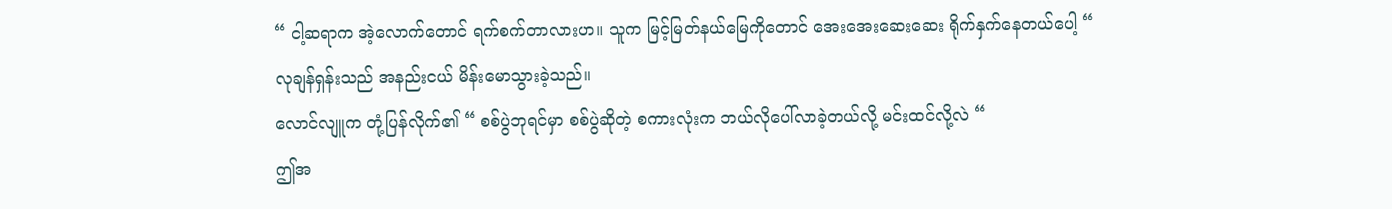“ ငါ့ဆရာက အဲ့လောက်တောင် ရက်စက်တာလားဟ။ သူက မြင့်မြတ်နယ်မြေကိုတောင် အေးအေးဆေးဆေး ရိုက်နှက်နေတယ်ပေါ့ “
လုချန်ရှန်းသည် အနည်းငယ် မိန်းမောသွားခဲ့သည်။
လောင်လျူက တုံ့ပြန်လိုက်၏ “ စစ်ပွဲဘုရင်မှာ စစ်ပွဲဆိုတဲ့ စကားလုံးက ဘယ်လိုပေါ်လာခဲ့တယ်လို့ မင်းထင်လို့လဲ “
ဤအ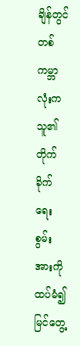ချိန်တွင် တစ်ကမ္ဘာလုံးက သူ၏တိုက်ခိုက်ရေး စွမ်းအားကို ထပ်မံ၍ မြင်တွေ့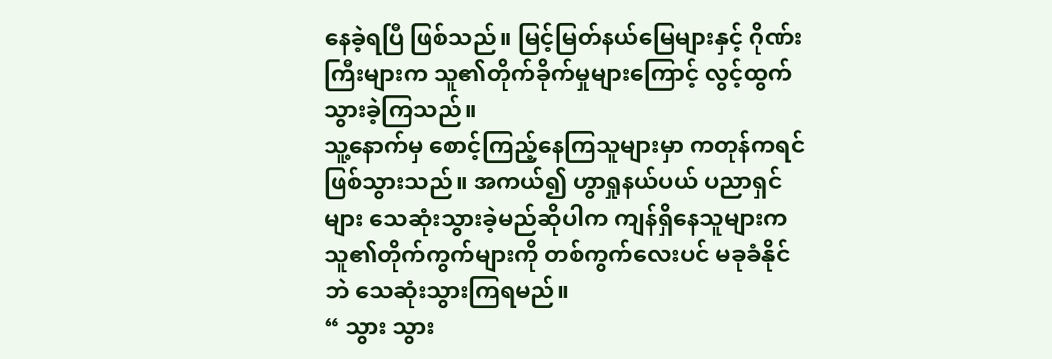နေခဲ့ရပြီ ဖြစ်သည်။ မြင့်မြတ်နယ်မြေများနှင့် ဂိုဏ်းကြီးများက သူ၏တိုက်ခိုက်မှုများကြောင့် လွင့်ထွက်သွားခဲ့ကြသည်။
သူ့နောက်မှ စောင့်ကြည့်နေကြသူများမှာ ကတုန်ကရင်ဖြစ်သွားသည်။ အကယ်၍ ဟွာရှုနယ်ပယ် ပညာရှင်များ သေဆုံးသွားခဲ့မည်ဆိုပါက ကျန်ရှိနေသူများက သူ၏တိုက်ကွက်များကို တစ်ကွက်လေးပင် မခုခံနိုင်ဘဲ သေဆုံးသွားကြရမည်။
“ သွား သွား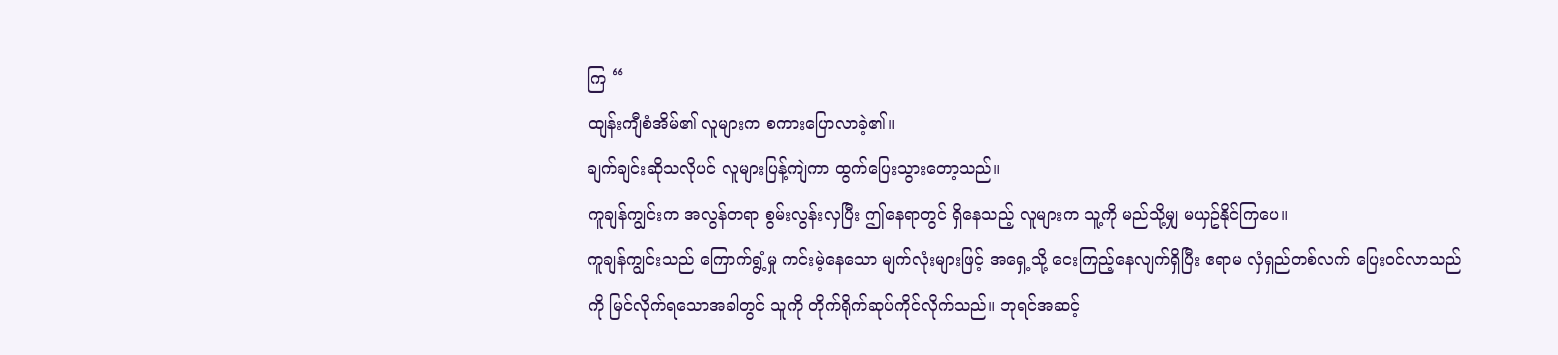ကြ “
ထျန်းကျီစံအိမ်၏ လူများက စကားပြောလာခဲ့၏။
ချက်ချင်းဆိုသလိုပင် လူများပြန့်ကျဲကာ ထွက်ပြေးသွားတော့သည်။
ကူချန်ကျွင်းက အလွန်တရာ စွမ်းလွန်းလှပြီး ဤနေရာတွင် ရှိနေသည့် လူများက သူ့ကို မည်သို့မျှ မယှဥ်နိုင်ကြပေ။
ကူချန်ကျွင်းသည် ကြောက်ရွံ့မှု ကင်းမဲ့နေသော မျက်လုံးများဖြင့် အရှေ့သို့ ငေးကြည့်နေလျက်ရှိပြီး ဧရာမ လှံရှည်တစ်လက် ပြေးဝင်လာသည်ကို မြင်လိုက်ရသောအခါတွင် သူကို တိုက်ရိုက်ဆုပ်ကိုင်လိုက်သည်။ ဘုရင်အဆင့်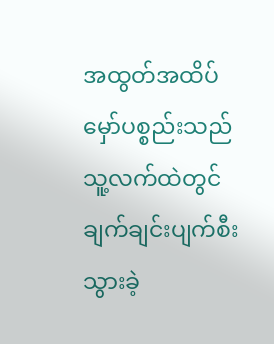အထွတ်အထိပ် မှော်ပစ္စည်းသည် သူ့လက်ထဲတွင် ချက်ချင်းပျက်စီးသွားခဲ့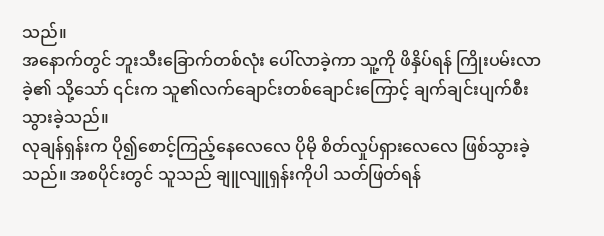သည်။
အနောက်တွင် ဘူးသီးခြောက်တစ်လုံး ပေါ်လာခဲ့ကာ သူ့ကို ဖိနှိပ်ရန် ကြိုးပမ်းလာခဲ့၏ သို့သော် ၎င်းက သူ၏လက်ချောင်းတစ်ချောင်းကြောင့် ချက်ချင်းပျက်စီးသွားခဲ့သည်။
လုချန်ရှန်းက ပို၍စောင့်ကြည့်နေလေလေ ပိုမို စိတ်လှုပ်ရှားလေလေ ဖြစ်သွားခဲ့သည်။ အစပိုင်းတွင် သူသည် ချူလျူရှန်းကိုပါ သတ်ဖြတ်ရန်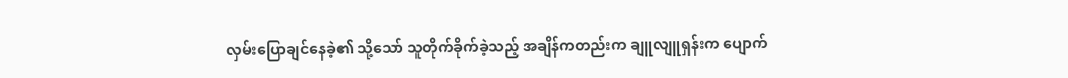လှမ်းပြောချင်နေခဲ့၏ သို့သော် သူတိုက်ခိုက်ခဲ့သည့် အချိန်ကတည်းက ချူလျူရှန်းက ပျောက်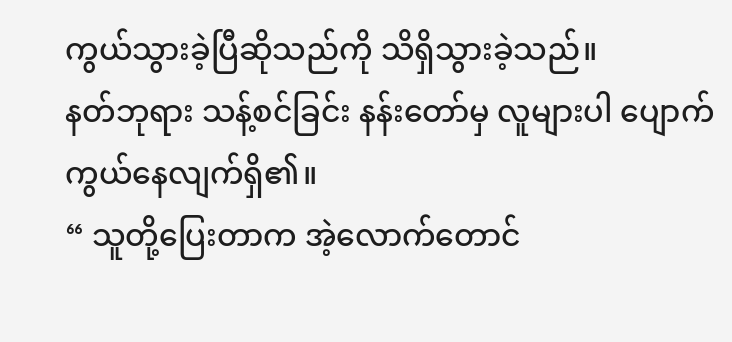ကွယ်သွားခဲ့ပြီဆိုသည်ကို သိရှိသွားခဲ့သည်။
နတ်ဘုရား သန့်စင်ခြင်း နန်းတော်မှ လူများပါ ပျောက်ကွယ်နေလျက်ရှိ၏။
“ သူတို့ပြေးတာက အဲ့လောက်တောင်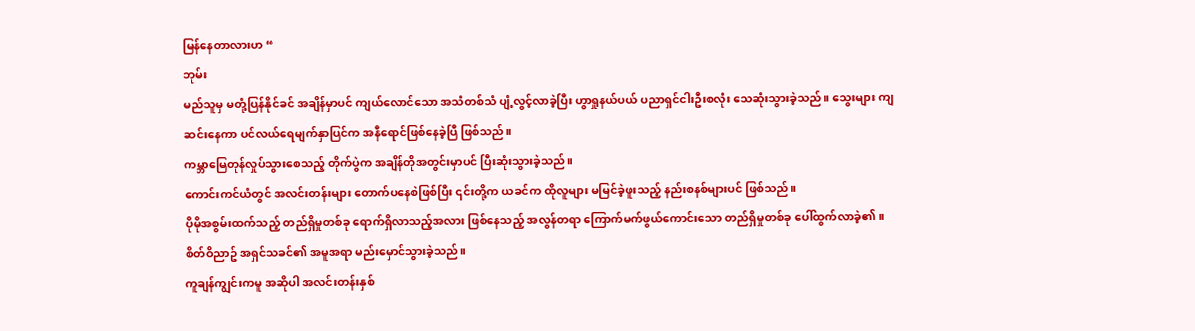မြန်နေတာလားဟ “
ဘုမ်း
မည်သူမှ မတုံ့ပြန်နိုင်ခင် အချိန်မှာပင် ကျယ်လောင်သော အသံတစ်သံ ပျံ့လွင့်လာခဲ့ပြီး ဟွာရှုနယ်ပယ် ပညာရှင်ငါးဦးစလုံး သေဆုံးသွားခဲ့သည်။ သွေးများ ကျဆင်းနေကာ ပင်လယ်ရေမျက်နှာပြင်က အနီရောင်ဖြစ်နေခဲ့ပြီ ဖြစ်သည်။
ကမ္ဘာမြေတုန်လှုပ်သွားစေသည့် တိုက်ပွဲက အချိန်တိုအတွင်းမှာပင် ပြီးဆုံးသွားခဲ့သည်။
ကောင်းကင်ယံတွင် အလင်းတန်းများ တောက်ပနေစဲဖြစ်ပြီး ၎င်းတို့က ယခင်က ထိုလူများ မမြင်ခဲ့ဖူးသည့် နည်းစနစ်များပင် ဖြစ်သည်။
ပိုမိုအစွမ်းထက်သည့် တည်ရှိမှုတစ်ခု ရောက်ရှိလာသည့်အလား ဖြစ်နေသည့် အလွန်တရာ ကြောက်မက်ဖွယ်ကောင်းသော တည်ရှိမှုတစ်ခု ပေါ်ထွက်လာခဲ့၏။
စိတ်ဝိညာဥ် အရှင်သခင်၏ အမူအရာ မည်းမှောင်သွားခဲ့သည်။
ကူချန်ကျွင်းကမူ အဆိုပါ အလင်းတန်းနှစ်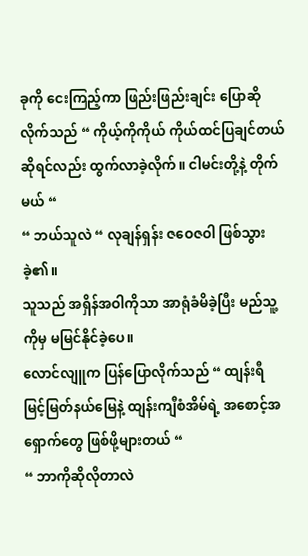ခုကို ငေးကြည့်ကာ ဖြည်းဖြည်းချင်း ပြောဆိုလိုက်သည် “ ကိုယ့်ကိုကိုယ် ကိုယ်ထင်ပြချင်တယ်ဆိုရင်လည်း ထွက်လာခဲ့လိုက်။ ငါမင်းတို့နဲ့ တိုက်မယ် “
“ ဘယ်သူလဲ “ လုချန်ရှန်း ဇဝေဇဝါ ဖြစ်သွားခဲ့၏။
သူသည် အရှိန်အဝါကိုသာ အာရုံခံမိခဲ့ပြီး မည်သူ့ကိုမှ မမြင်နိုင်ခဲ့ပေ။
လောင်လျူက ပြန်ပြောလိုက်သည် “ ထျန်းရီ မြင့်မြတ်နယ်မြေနဲ့ ထျန်းကျီစံအိမ်ရဲ့ အစောင့်အရှောက်တွေ ဖြစ်ဖို့များတယ် “
“ ဘာကိုဆိုလိုတာလဲ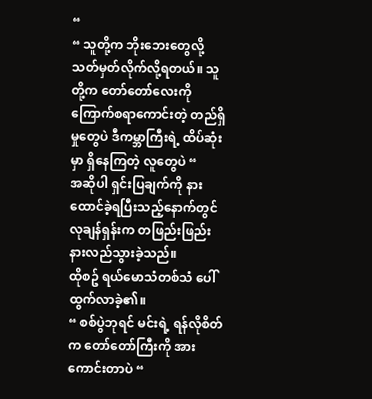“
“ သူတို့က ဘိုးဘေးတွေလို့ သတ်မှတ်လိုက်လို့ရတယ်။ သူတို့က တော်တော်လေးကို ကြောက်စရာကောင်းတဲ့ တည်ရှိမှုတွေပဲ ဒီကမ္ဘာကြီးရဲ့ ထိပ်ဆုံးမှာ ရှိနေကြတဲ့ လူတွေပဲ “
အဆိုပါ ရှင်းပြချက်ကို နားထောင်ခဲ့ရပြီးသည့်နောက်တွင် လုချန်ရှန်းက တဖြည်းဖြည်း နားလည်သွားခဲ့သည်။
ထိုစဥ် ရယ်မောသံတစ်သံ ပေါ်ထွက်လာခဲ့၏။
“ စစ်ပွဲဘုရင် မင်းရဲ့ ရန်လိုစိတ်က တော်တော်ကြီးကို အားကောင်းတာပဲ “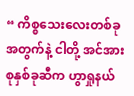“ ကိစ္စသေးလေးတစ်ခုအတွက်နဲ့ ငါတို့ အင်အားစုနှစ်ခုဆီက ဟွာရှုနယ်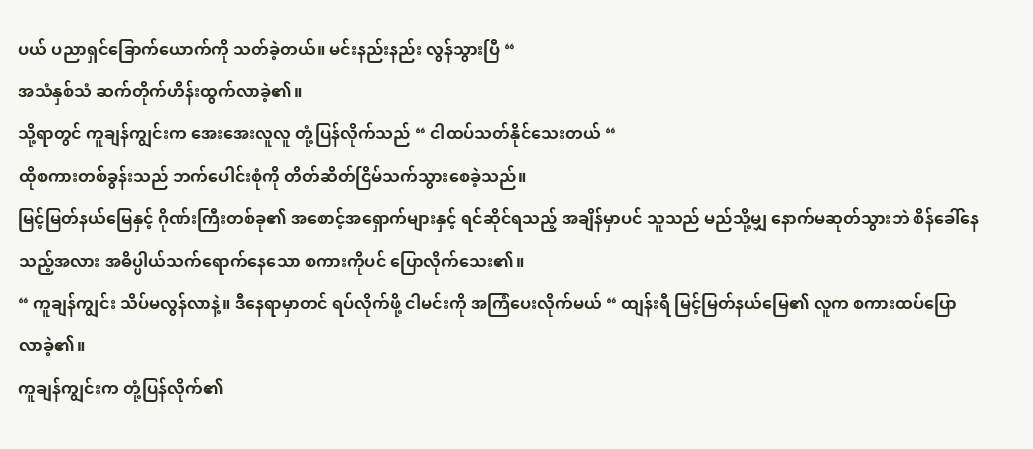ပယ် ပညာရှင်ခြောက်ယောက်ကို သတ်ခဲ့တယ်။ မင်းနည်းနည်း လွန်သွားပြီ “
အသံနှစ်သံ ဆက်တိုက်ဟိန်းထွက်လာခဲ့၏။
သို့ရာတွင် ကူချန်ကျွင်းက အေးအေးလူလူ တုံ့ပြန်လိုက်သည် “ ငါထပ်သတ်နိုင်သေးတယ် “
ထိုစကားတစ်ခွန်းသည် ဘက်ပေါင်းစုံကို တိတ်ဆိတ်ငြိမ်သက်သွားစေခဲ့သည်။
မြင့်မြတ်နယ်မြေနှင့် ဂိုဏ်းကြီးတစ်ခု၏ အစောင့်အရှောက်များနှင့် ရင်ဆိုင်ရသည့် အချိန်မှာပင် သူသည် မည်သို့မျှ နောက်မဆုတ်သွားဘဲ စိန်ခေါ်နေသည့်အလား အဓိပ္ပါယ်သက်ရောက်နေသော စကားကိုပင် ပြောလိုက်သေး၏။
“ ကူချန်ကျွင်း သိပ်မလွန်လာနဲ့။ ဒီနေရာမှာတင် ရပ်လိုက်ဖို့ ငါမင်းကို အကြံပေးလိုက်မယ် “ ထျန်းရီ မြင့်မြတ်နယ်မြေ၏ လူက စကားထပ်ပြောလာခဲ့၏။
ကူချန်ကျွင်းက တုံ့ပြန်လိုက်၏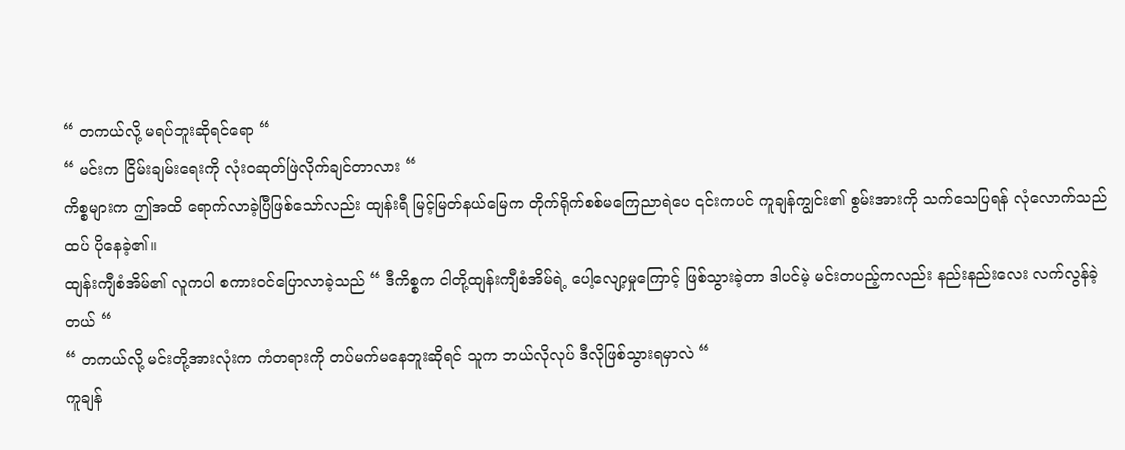“ တကယ်လို့ မရပ်ဘူးဆိုရင်ရော “
“ မင်းက ငြိမ်းချမ်းရေးကို လုံးဝဆုတ်ဖြဲလိုက်ချင်တာလား “
ကိစ္စများက ဤအထိ ရောက်လာခဲ့ပြီဖြစ်သော်လည်း ထျန်းရီ မြင့်မြတ်နယ်မြေက တိုက်ရိုက်စစ်မကြေညာရဲပေ ၎င်းကပင် ကူချန်ကျွင်း၏ စွမ်းအားကို သက်သေပြရန် လုံလောက်သည်ထပ် ပိုနေခဲ့၏။
ထျန်းကျီစံအိမ်၏ လူကပါ စကားဝင်ပြောလာခဲ့သည် “ ဒီကိစ္စက ငါတို့ထျန်းကျီစံအိမ်ရဲ့ ပေါ့လျော့မှုကြောင့် ဖြစ်သွားခဲ့တာ ဒါပင်မဲ့ မင်းတပည့်ကလည်း နည်းနည်းလေး လက်လွန်ခဲ့တယ် “
“ တကယ်လို့ မင်းတို့အားလုံးက ကံတရားကို တပ်မက်မနေဘူးဆိုရင် သူက ဘယ်လိုလုပ် ဒီလိုဖြစ်သွားရမှာလဲ “
ကူချန်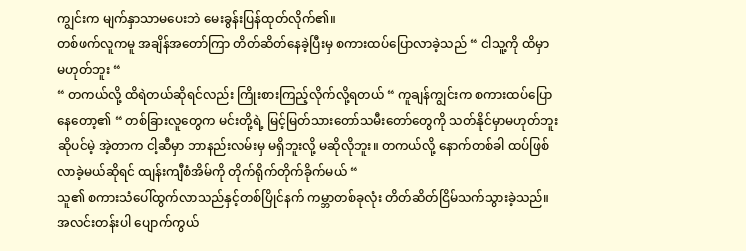ကျွင်းက မျက်နှာသာမပေးဘဲ မေးခွန်းပြန်ထုတ်လိုက်၏။
တစ်ဖက်လူကမူ အချိန်အတော်ကြာ တိတ်ဆိတ်နေခဲ့ပြီးမှ စကားထပ်ပြောလာခဲ့သည် “ ငါသူ့ကို ထိမှာ မဟုတ်ဘူး “
“ တကယ်လို့ ထိရဲတယ်ဆိုရင်လည်း ကြိုးစားကြည့်လိုက်လို့ရတယ် “ ကူချန်ကျွင်းက စကားထပ်ပြောနေတော့၏ “ တစ်ခြားလူတွေက မင်းတို့ရဲ့ မြင့်မြတ်သားတော်သမီးတော်တွေကို သတ်နိုင်မှာမဟုတ်ဘူးဆိုပင်မဲ့ အဲ့တာက ငါ့ဆီမှာ ဘာနည်းလမ်းမှ မရှိဘူးလို့ မဆိုလိုဘူး။ တကယ်လို့ နောက်တစ်ခါ ထပ်ဖြစ်လာခဲ့မယ်ဆိုရင် ထျန်းကျီစံအိမ်ကို တိုက်ရိုက်တိုက်ခိုက်မယ် “
သူ၏ စကားသံပေါ်ထွက်လာသည်နှင့်တစ်ပြိုင်နက် ကမ္ဘာတစ်ခုလုံး တိတ်ဆိတ်ငြိမ်သက်သွားခဲ့သည်။
အလင်းတန်းပါ ပျောက်ကွယ်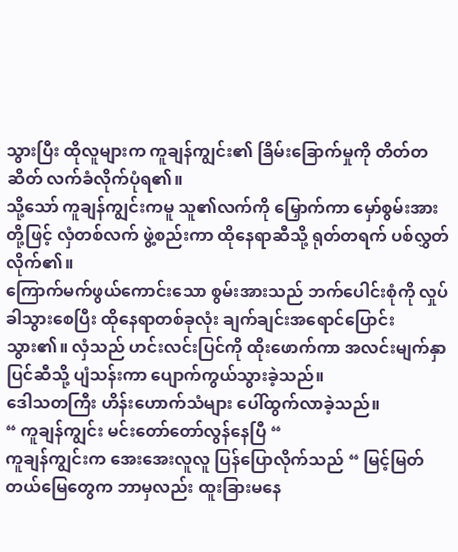သွားပြီး ထိုလူများက ကူချန်ကျွင်း၏ ခြိမ်းခြောက်မှုကို တိတ်တဆိတ် လက်ခံလိုက်ပုံရ၏။
သို့သော် ကူချန်ကျွင်းကမူ သူ၏လက်ကို မြှောက်ကာ မှော်စွမ်းအားတို့ဖြင့် လှံတစ်လက် ဖွဲ့စည်းကာ ထိုနေရာဆီသို့ ရုတ်တရက် ပစ်လွှတ်လိုက်၏။
ကြောက်မက်ဖွယ်ကောင်းသော စွမ်းအားသည် ဘက်ပေါင်းစုံကို လှုပ်ခါသွားစေပြီး ထိုနေရာတစ်ခုလုံး ချက်ချင်းအရောင်ပြောင်းသွား၏။ လှံသည် ဟင်းလင်းပြင်ကို ထိုးဖောက်ကာ အလင်းမျက်နှာပြင်ဆီသို့ ပျံသန်းကာ ပျောက်ကွယ်သွားခဲ့သည်။
ဒေါသတကြီး ဟိန်းဟောက်သံများ ပေါ်ထွက်လာခဲ့သည်။
“ ကူချန်ကျွင်း မင်းတော်တော်လွန်နေပြီ “
ကူချန်ကျွင်းက အေးအေးလူလူ ပြန်ပြောလိုက်သည် “ မြင့်မြတ်တယ်မြေတွေက ဘာမှလည်း ထူးခြားမနေ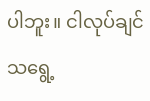ပါဘူး။ ငါလုပ်ချင်သရွေ့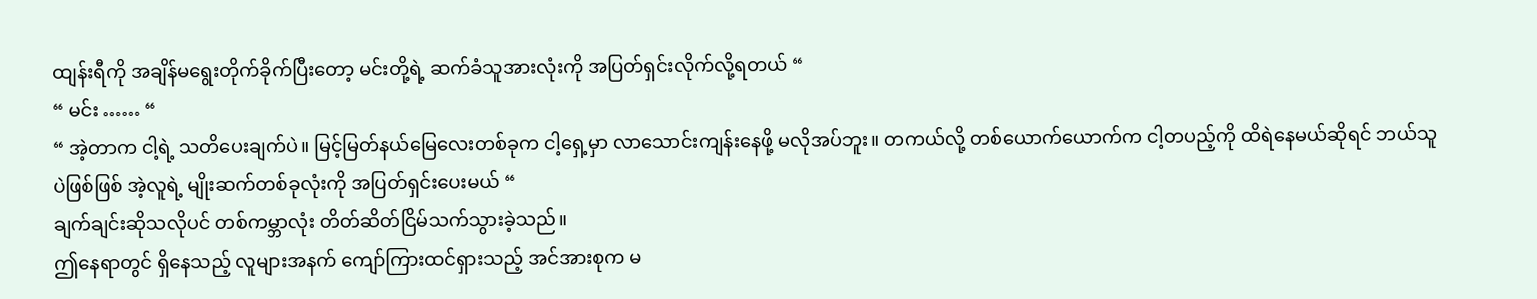ထျန်းရီကို အချိန်မရွေးတိုက်ခိုက်ပြီးတော့ မင်းတို့ရဲ့ ဆက်ခံသူအားလုံးကို အပြတ်ရှင်းလိုက်လို့ရတယ် “
“ မင်း …… “
“ အဲ့တာက ငါ့ရဲ့ သတိပေးချက်ပဲ။ မြင့်မြတ်နယ်မြေလေးတစ်ခုက ငါ့ရှေ့မှာ လာသောင်းကျန်းနေဖို့ မလိုအပ်ဘူး။ တကယ်လို့ တစ်ယောက်ယောက်က ငါ့တပည့်ကို ထိရဲနေမယ်ဆိုရင် ဘယ်သူပဲဖြစ်ဖြစ် အဲ့လူရဲ့ မျိုးဆက်တစ်ခုလုံးကို အပြတ်ရှင်းပေးမယ် “
ချက်ချင်းဆိုသလိုပင် တစ်ကမ္ဘာလုံး တိတ်ဆိတ်ငြိမ်သက်သွားခဲ့သည်။
ဤနေရာတွင် ရှိနေသည့် လူများအနက် ကျော်ကြားထင်ရှားသည့် အင်အားစုက မ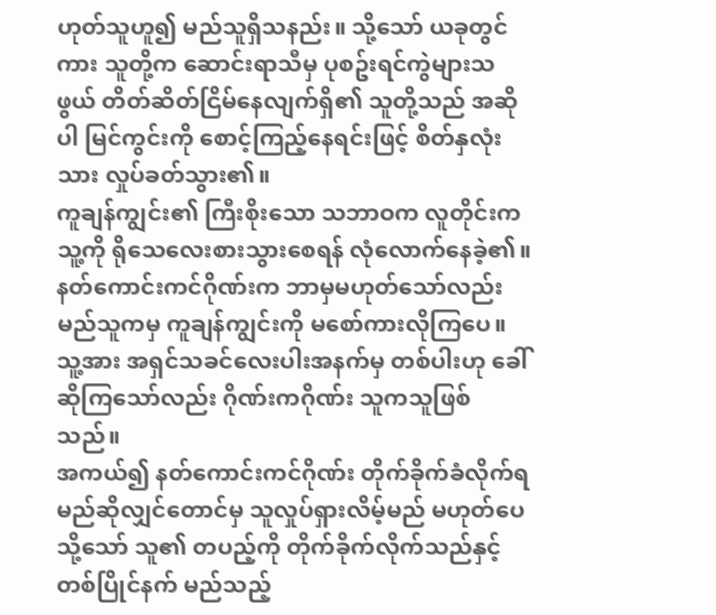ဟုတ်သူဟူ၍ မည်သူရှိသနည်း။ သို့သော် ယခုတွင်ကား သူတို့က ဆောင်းရာသီမှ ပုစဥ်းရင်ကွဲများသဖွယ် တိတ်ဆိတ်ငြိမ်နေလျက်ရှိ၏ သူတို့သည် အဆိုပါ မြင်ကွင်းကို စောင့်ကြည့်နေရင်းဖြင့် စိတ်နှလုံးသား လှုပ်ခတ်သွား၏။
ကူချန်ကျွင်း၏ ကြီးစိုးသော သဘာဝက လူတိုင်းက သူ့ကို ရိုသေလေးစားသွားစေရန် လုံလောက်နေခဲ့၏။ နတ်ကောင်းကင်ဂိုဏ်းက ဘာမှမဟုတ်သော်လည်း မည်သူကမှ ကူချန်ကျွင်းကို မစော်ကားလိုကြပေ။
သူ့အား အရှင်သခင်လေးပါးအနက်မှ တစ်ပါးဟု ခေါ်ဆိုကြသော်လည်း ဂိုဏ်းကဂိုဏ်း သူကသူဖြစ်သည်။
အကယ်၍ နတ်ကောင်းကင်ဂိုဏ်း တိုက်ခိုက်ခံလိုက်ရမည်ဆိုလျှင်တောင်မှ သူလှုပ်ရှားလိမ့်မည် မဟုတ်ပေ သို့သော် သူ၏ တပည့်ကို တိုက်ခိုက်လိုက်သည်နှင့်တစ်ပြိုင်နက် မည်သည့်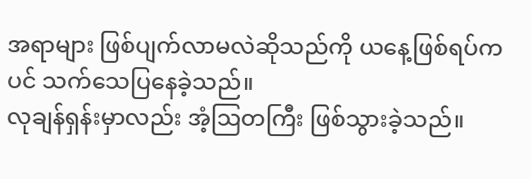အရာများ ဖြစ်ပျက်လာမလဲဆိုသည်ကို ယနေ့ဖြစ်ရပ်ကပင် သက်သေပြနေခဲ့သည်။
လုချန်ရှန်းမှာလည်း အံ့ဩတကြီး ဖြစ်သွားခဲ့သည်။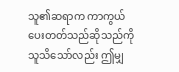သူ၏ဆရာက ကာကွယ်ပေးတတ်သည်ဆိုသည်ကို သူသိသော်လည်း ဤမျှ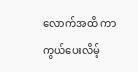လောက်အထိ ကာကွယ်ပေးလိမ့်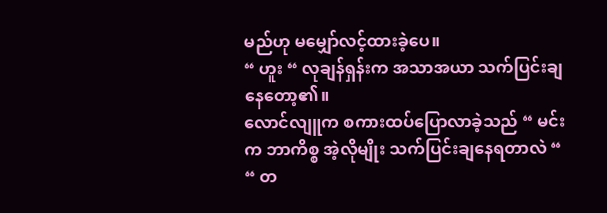မည်ဟု မမျှော်လင့်ထားခဲ့ပေ။
“ ဟူး “ လုချန်ရှန်းက အသာအယာ သက်ပြင်းချနေတော့၏။
လောင်လျူက စကားထပ်ပြောလာခဲ့သည် “ မင်းက ဘာကိစ္စ အဲ့လိုမျိုး သက်ပြင်းချနေရတာလဲ “
“ တ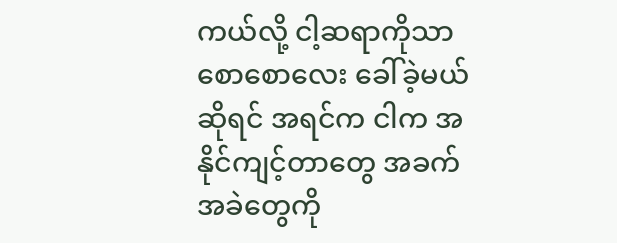ကယ်လို့ ငါ့ဆရာကိုသာ စောစောလေး ခေါ်ခဲ့မယ်ဆိုရင် အရင်က ငါက အနိုင်ကျင့်တာတွေ အခက်အခဲတွေကို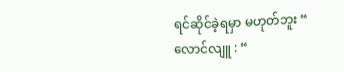ရင်ဆိုင်ခဲ့ရမှာ မဟုတ်ဘူး “
လောင်လျူ : “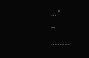… “
--
………..